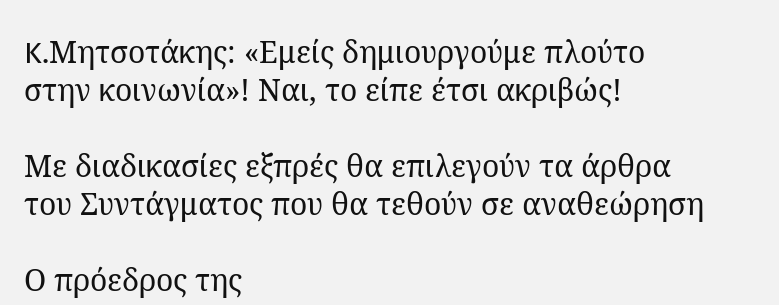K.Μητσοτάκης: «Εμείς δημιουργούμε πλούτο στην κοινωνία»! Ναι, το είπε έτσι ακριβώς!

Με διαδικασίες εξπρές θα επιλεγούν τα άρθρα του Συντάγματος που θα τεθούν σε αναθεώρηση

Ο πρόεδρος της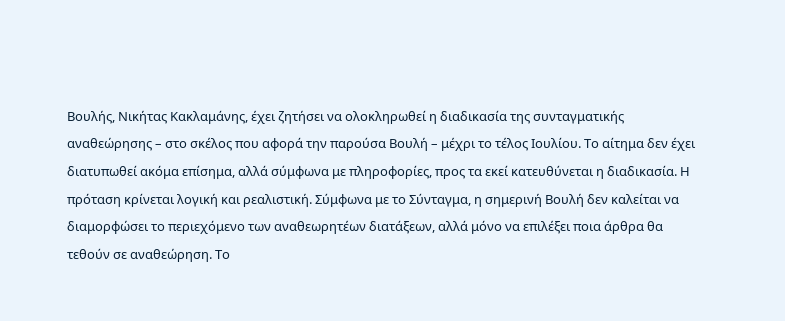Βουλής, Νικήτας Κακλαμάνης, έχει ζητήσει να ολοκληρωθεί η διαδικασία της συνταγματικής αναθεώρησης – στο σκέλος που αφορά την παρούσα Βουλή – μέχρι το τέλος Ιουλίου. Το αίτημα δεν έχει διατυπωθεί ακόμα επίσημα, αλλά σύμφωνα με πληροφορίες, προς τα εκεί κατευθύνεται η διαδικασία. Η πρόταση κρίνεται λογική και ρεαλιστική. Σύμφωνα με το Σύνταγμα, η σημερινή Βουλή δεν καλείται να διαμορφώσει το περιεχόμενο των αναθεωρητέων διατάξεων, αλλά μόνο να επιλέξει ποια άρθρα θα τεθούν σε αναθεώρηση. Το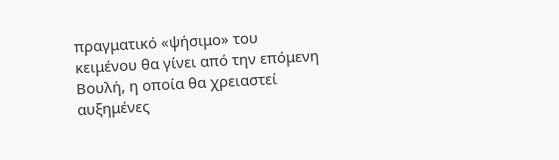πραγματικό «ψήσιμο» του κειμένου θα γίνει από την επόμενη Βουλή, η οποία θα χρειαστεί αυξημένες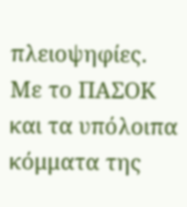πλειοψηφίες. Με το ΠΑΣΟΚ και τα υπόλοιπα κόμματα της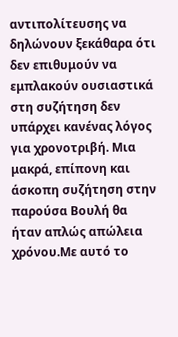αντιπολίτευσης να δηλώνουν ξεκάθαρα ότι δεν επιθυμούν να εμπλακούν ουσιαστικά στη συζήτηση δεν υπάρχει κανένας λόγος για χρονοτριβή. Μια μακρά, επίπονη και άσκοπη συζήτηση στην παρούσα Βουλή θα ήταν απλώς απώλεια χρόνου.Με αυτό το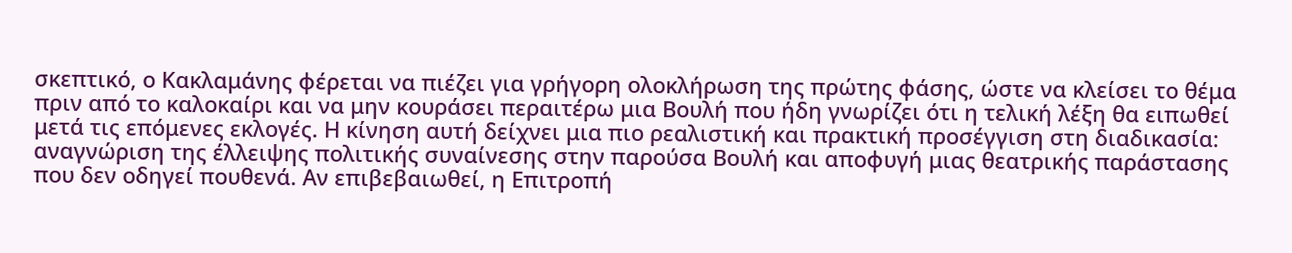σκεπτικό, ο Κακλαμάνης φέρεται να πιέζει για γρήγορη ολοκλήρωση της πρώτης φάσης, ώστε να κλείσει το θέμα πριν από το καλοκαίρι και να μην κουράσει περαιτέρω μια Βουλή που ήδη γνωρίζει ότι η τελική λέξη θα ειπωθεί μετά τις επόμενες εκλογές. Η κίνηση αυτή δείχνει μια πιο ρεαλιστική και πρακτική προσέγγιση στη διαδικασία: αναγνώριση της έλλειψης πολιτικής συναίνεσης στην παρούσα Βουλή και αποφυγή μιας θεατρικής παράστασης που δεν οδηγεί πουθενά. Αν επιβεβαιωθεί, η Επιτροπή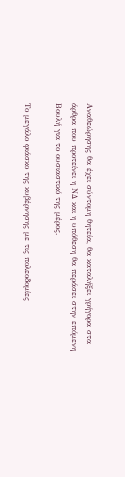Αναθεώρησης θα έχει σύντομη θητεία, θα καταλήξει γρήγορα στα άρθρα που προτείνει η ΝΔ και η υπόθεση θα περάσει στην επόμενη Βουλή για το ουσιαστικό της μέρος.

Το μεγάλο φιάσκο της κυβέρνησης με τις πολεοδομίες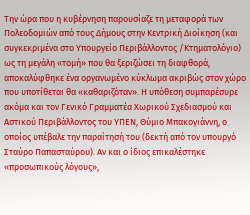Την ώρα που η κυβέρνηση παρουσίαζε τη μεταφορά των Πολεοδομιών από τους Δήμους στην Κεντρική Διοίκηση (και συγκεκριμένα στο Υπουργείο Περιβάλλοντος /Κτηματολόγιο) ως τη μεγάλη «τομή» που θα ξεριζώσει τη διαφθορά, αποκαλύφθηκε ένα οργανωμένο κύκλωμα ακριβώς στον χώρο που υποτίθεται θα «καθαριζόταν». Η υπόθεση συμπαρέσυρε ακόμα και τον Γενικό Γραμματέα Χωρικού Σχεδιασμού και Αστικού Περιβάλλοντος του ΥΠΕΝ, Θύμιο Μπακογιάννη, ο οποίος υπέβαλε την παραίτησή του (δεκτή από τον υπουργό Σταύρο Παπασταύρου). Αν και ο ίδιος επικαλέστηκε «προσωπικούς λόγους»,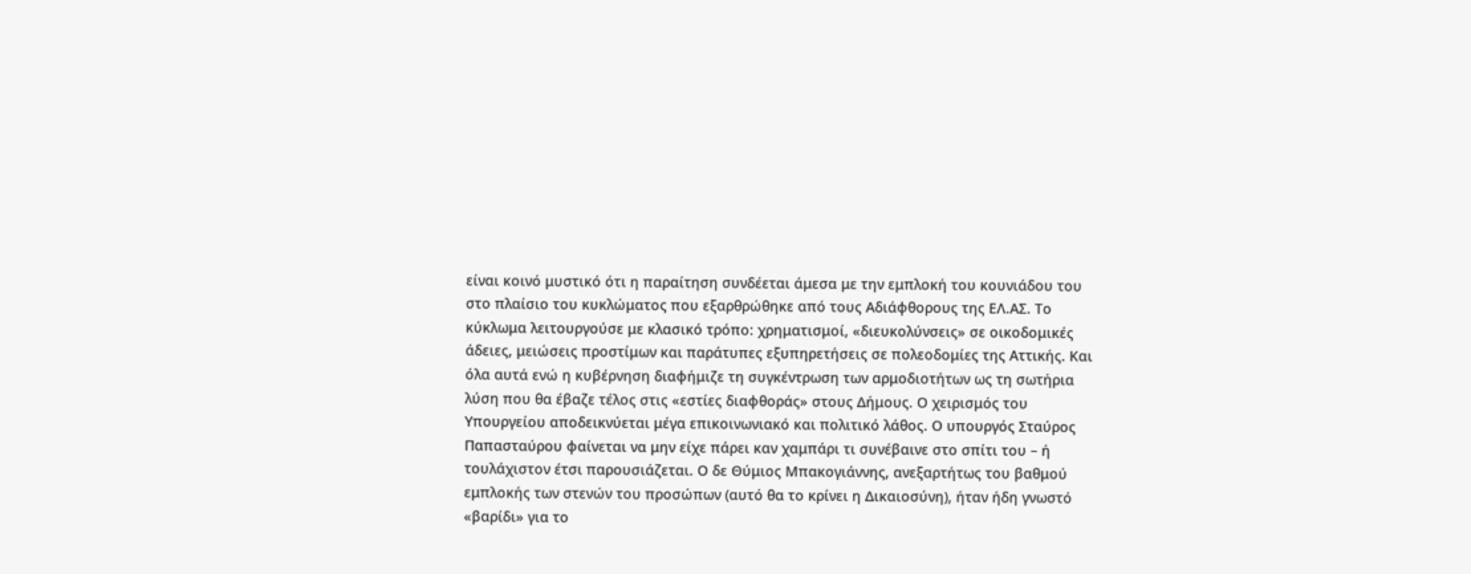είναι κοινό μυστικό ότι η παραίτηση συνδέεται άμεσα με την εμπλοκή του κουνιάδου του στο πλαίσιο του κυκλώματος που εξαρθρώθηκε από τους Αδιάφθορους της ΕΛ.ΑΣ. Το κύκλωμα λειτουργούσε με κλασικό τρόπο: χρηματισμοί, «διευκολύνσεις» σε οικοδομικές άδειες, μειώσεις προστίμων και παράτυπες εξυπηρετήσεις σε πολεοδομίες της Αττικής. Και όλα αυτά ενώ η κυβέρνηση διαφήμιζε τη συγκέντρωση των αρμοδιοτήτων ως τη σωτήρια λύση που θα έβαζε τέλος στις «εστίες διαφθοράς» στους Δήμους. Ο χειρισμός του Υπουργείου αποδεικνύεται μέγα επικοινωνιακό και πολιτικό λάθος. Ο υπουργός Σταύρος Παπασταύρου φαίνεται να μην είχε πάρει καν χαμπάρι τι συνέβαινε στο σπίτι του – ή τουλάχιστον έτσι παρουσιάζεται. Ο δε Θύμιος Μπακογιάννης, ανεξαρτήτως του βαθμού εμπλοκής των στενών του προσώπων (αυτό θα το κρίνει η Δικαιοσύνη), ήταν ήδη γνωστό «βαρίδι» για το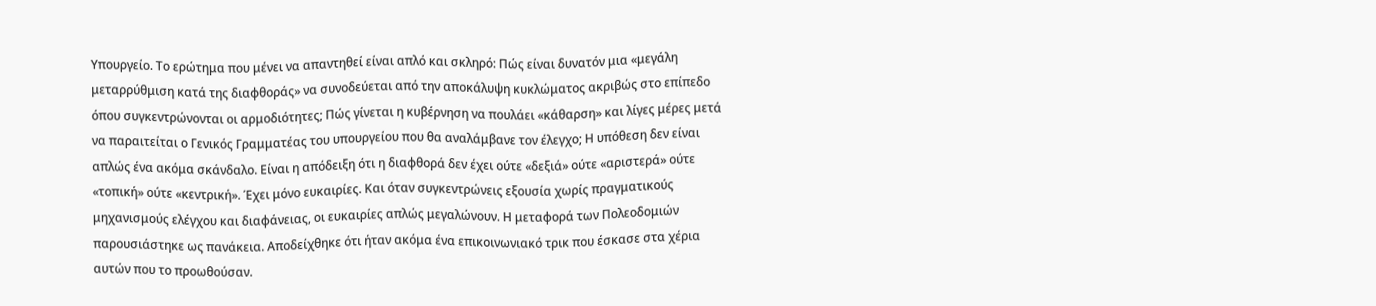Υπουργείο. Το ερώτημα που μένει να απαντηθεί είναι απλό και σκληρό: Πώς είναι δυνατόν μια «μεγάλη μεταρρύθμιση κατά της διαφθοράς» να συνοδεύεται από την αποκάλυψη κυκλώματος ακριβώς στο επίπεδο όπου συγκεντρώνονται οι αρμοδιότητες; Πώς γίνεται η κυβέρνηση να πουλάει «κάθαρση» και λίγες μέρες μετά να παραιτείται ο Γενικός Γραμματέας του υπουργείου που θα αναλάμβανε τον έλεγχο; Η υπόθεση δεν είναι απλώς ένα ακόμα σκάνδαλο. Είναι η απόδειξη ότι η διαφθορά δεν έχει ούτε «δεξιά» ούτε «αριστερά» ούτε «τοπική» ούτε «κεντρική». Έχει μόνο ευκαιρίες. Και όταν συγκεντρώνεις εξουσία χωρίς πραγματικούς μηχανισμούς ελέγχου και διαφάνειας, οι ευκαιρίες απλώς μεγαλώνουν. Η μεταφορά των Πολεοδομιών παρουσιάστηκε ως πανάκεια. Αποδείχθηκε ότι ήταν ακόμα ένα επικοινωνιακό τρικ που έσκασε στα χέρια αυτών που το προωθούσαν.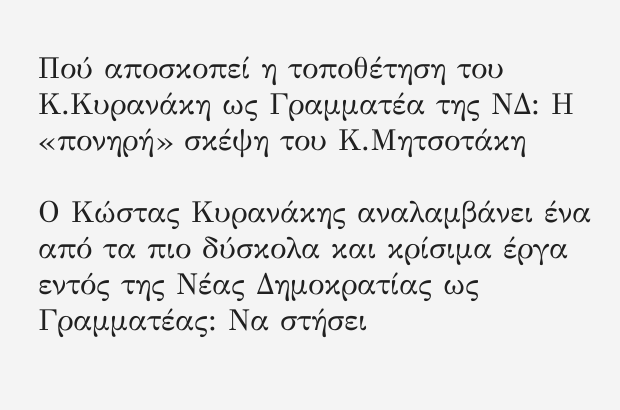Πού αποσκοπεί η τοποθέτηση του Κ.Κυρανάκη ως Γραμματέα της ΝΔ: Η «πονηρή» σκέψη του Κ.Μητσοτάκη

Ο Κώστας Κυρανάκης αναλαμβάνει ένα από τα πιο δύσκολα και κρίσιμα έργα εντός της Νέας Δημοκρατίας ως Γραμματέας: Να στήσει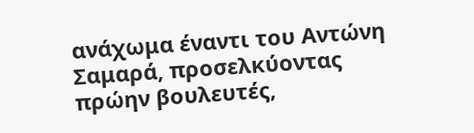ανάχωμα έναντι του Αντώνη Σαμαρά, προσελκύοντας πρώην βουλευτές,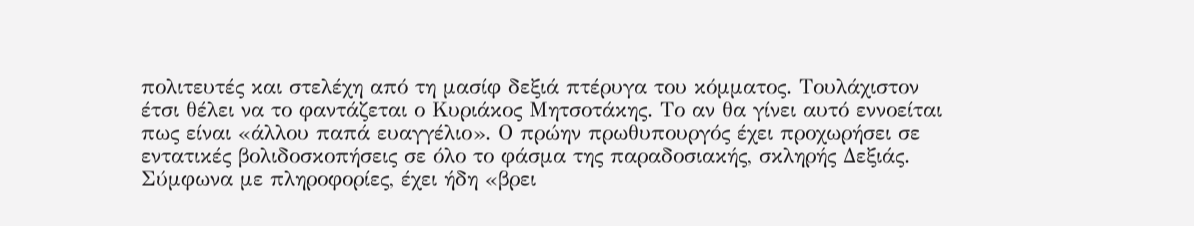πολιτευτές και στελέχη από τη μασίφ δεξιά πτέρυγα του κόμματος. Τουλάχιστον έτσι θέλει να το φαντάζεται ο Κυριάκος Μητσοτάκης. Το αν θα γίνει αυτό εννοείται πως είναι «άλλου παπά ευαγγέλιο». Ο πρώην πρωθυπουργός έχει προχωρήσει σε εντατικές βολιδοσκοπήσεις σε όλο το φάσμα της παραδοσιακής, σκληρής Δεξιάς. Σύμφωνα με πληροφορίες, έχει ήδη «βρει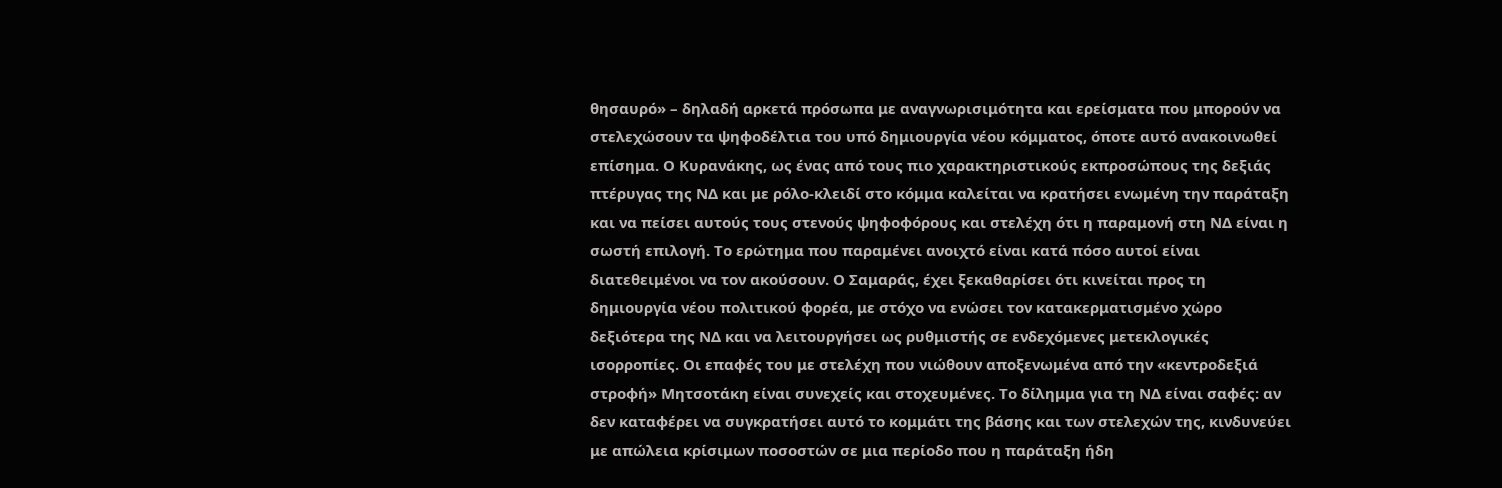θησαυρό» – δηλαδή αρκετά πρόσωπα με αναγνωρισιμότητα και ερείσματα που μπορούν να στελεχώσουν τα ψηφοδέλτια του υπό δημιουργία νέου κόμματος, όποτε αυτό ανακοινωθεί επίσημα. Ο Κυρανάκης, ως ένας από τους πιο χαρακτηριστικούς εκπροσώπους της δεξιάς πτέρυγας της ΝΔ και με ρόλο-κλειδί στο κόμμα καλείται να κρατήσει ενωμένη την παράταξη και να πείσει αυτούς τους στενούς ψηφοφόρους και στελέχη ότι η παραμονή στη ΝΔ είναι η σωστή επιλογή. Το ερώτημα που παραμένει ανοιχτό είναι κατά πόσο αυτοί είναι διατεθειμένοι να τον ακούσουν. Ο Σαμαράς, έχει ξεκαθαρίσει ότι κινείται προς τη δημιουργία νέου πολιτικού φορέα, με στόχο να ενώσει τον κατακερματισμένο χώρο δεξιότερα της ΝΔ και να λειτουργήσει ως ρυθμιστής σε ενδεχόμενες μετεκλογικές ισορροπίες. Οι επαφές του με στελέχη που νιώθουν αποξενωμένα από την «κεντροδεξιά στροφή» Μητσοτάκη είναι συνεχείς και στοχευμένες. Το δίλημμα για τη ΝΔ είναι σαφές: αν δεν καταφέρει να συγκρατήσει αυτό το κομμάτι της βάσης και των στελεχών της, κινδυνεύει με απώλεια κρίσιμων ποσοστών σε μια περίοδο που η παράταξη ήδη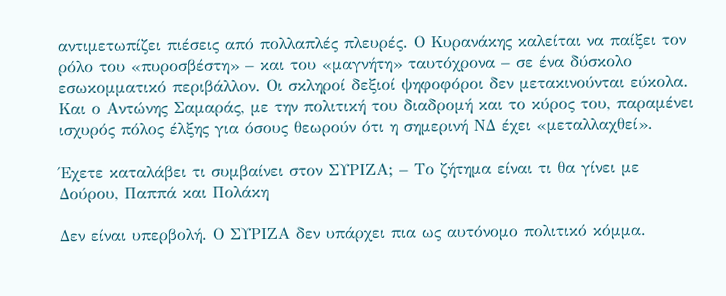αντιμετωπίζει πιέσεις από πολλαπλές πλευρές. Ο Κυρανάκης καλείται να παίξει τον ρόλο του «πυροσβέστη» – και του «μαγνήτη» ταυτόχρονα – σε ένα δύσκολο εσωκομματικό περιβάλλον. Οι σκληροί δεξιοί ψηφοφόροι δεν μετακινούνται εύκολα. Και ο Αντώνης Σαμαράς, με την πολιτική του διαδρομή και το κύρος του, παραμένει ισχυρός πόλος έλξης για όσους θεωρούν ότι η σημερινή ΝΔ έχει «μεταλλαχθεί».

Έχετε καταλάβει τι συμβαίνει στον ΣΥΡΙΖΑ; – Το ζήτημα είναι τι θα γίνει με Δούρου, Παππά και Πολάκη

Δεν είναι υπερβολή. Ο ΣΥΡΙΖΑ δεν υπάρχει πια ως αυτόνομο πολιτικό κόμμα.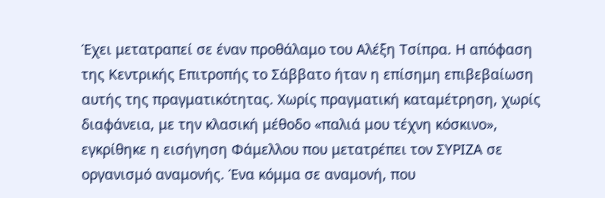Έχει μετατραπεί σε έναν προθάλαμο του Αλέξη Τσίπρα. Η απόφαση της Κεντρικής Επιτροπής το Σάββατο ήταν η επίσημη επιβεβαίωση αυτής της πραγματικότητας. Χωρίς πραγματική καταμέτρηση, χωρίς διαφάνεια, με την κλασική μέθοδο «παλιά μου τέχνη κόσκινο», εγκρίθηκε η εισήγηση Φάμελλου που μετατρέπει τον ΣΥΡΙΖΑ σε οργανισμό αναμονής. Ένα κόμμα σε αναμονή, που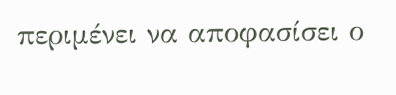περιμένει να αποφασίσει ο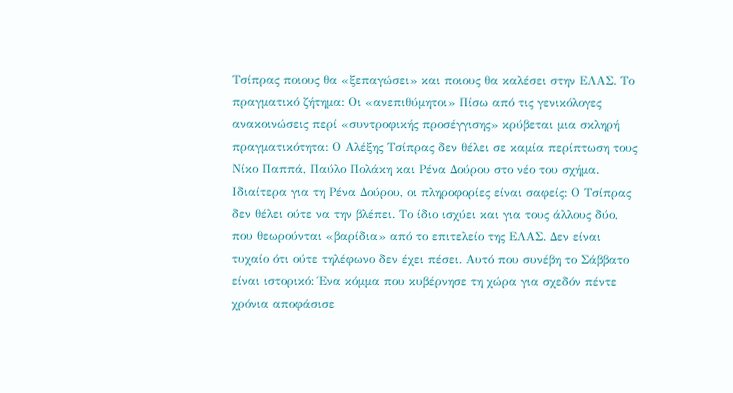Τσίπρας ποιους θα «ξεπαγώσει» και ποιους θα καλέσει στην ΕΛΑΣ. Το πραγματικό ζήτημα: Οι «ανεπιθύμητοι» Πίσω από τις γενικόλογες ανακοινώσεις περί «συντροφικής προσέγγισης» κρύβεται μια σκληρή πραγματικότητα: Ο Αλέξης Τσίπρας δεν θέλει σε καμία περίπτωση τους Νίκο Παππά, Παύλο Πολάκη και Ρένα Δούρου στο νέο του σχήμα. Ιδιαίτερα για τη Ρένα Δούρου, οι πληροφορίες είναι σαφείς: Ο Τσίπρας δεν θέλει ούτε να την βλέπει. Το ίδιο ισχύει και για τους άλλους δύο, που θεωρούνται «βαρίδια» από το επιτελείο της ΕΛΑΣ. Δεν είναι τυχαίο ότι ούτε τηλέφωνο δεν έχει πέσει. Αυτό που συνέβη το Σάββατο είναι ιστορικό: Ένα κόμμα που κυβέρνησε τη χώρα για σχεδόν πέντε χρόνια αποφάσισε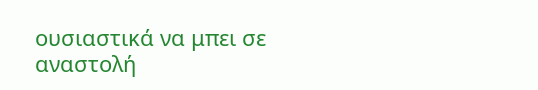ουσιαστικά να μπει σε αναστολή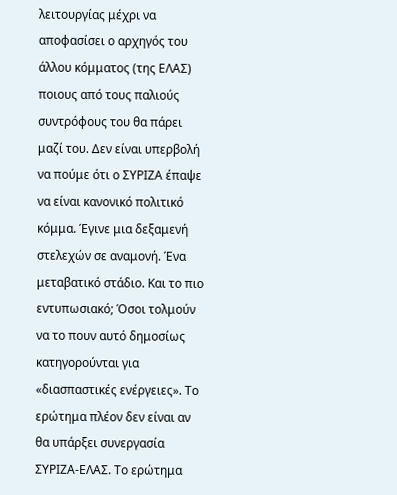λειτουργίας μέχρι να αποφασίσει ο αρχηγός του άλλου κόμματος (της ΕΛΑΣ) ποιους από τους παλιούς συντρόφους του θα πάρει μαζί του. Δεν είναι υπερβολή να πούμε ότι ο ΣΥΡΙΖΑ έπαψε να είναι κανονικό πολιτικό κόμμα. Έγινε μια δεξαμενή στελεχών σε αναμονή. Ένα μεταβατικό στάδιο. Και το πιο εντυπωσιακό; Όσοι τολμούν να το πουν αυτό δημοσίως κατηγορούνται για «διασπαστικές ενέργειες». Το ερώτημα πλέον δεν είναι αν θα υπάρξει συνεργασία ΣΥΡΙΖΑ-ΕΛΑΣ. Το ερώτημα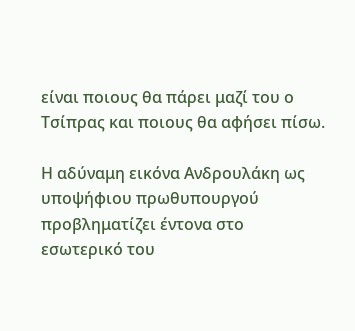είναι ποιους θα πάρει μαζί του ο Τσίπρας και ποιους θα αφήσει πίσω.

Η αδύναμη εικόνα Ανδρουλάκη ως υποψήφιου πρωθυπουργού προβληματίζει έντονα στο εσωτερικό του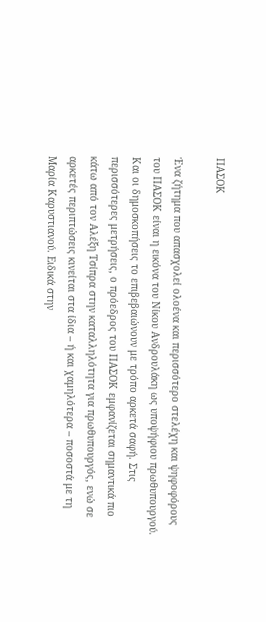ΠΑΣΟΚ

Ένα ζήτημα που απασχολεί ολοένα και περισσότερο στελέχη και ψηφοφόρους του ΠΑΣΟΚ είναι η εικόνα του Νίκου Ανδρουλάκη ως υποψήφιου πρωθυπουργού. Και οι δημοσκοπήσεις το επιβεβαιώνουν με τρόπο αρκετά σαφή. Στις περισσότερες μετρήσεις, ο πρόεδρος του ΠΑΣΟΚ εμφανίζεται σημαντικά πιο κάτω από τον Αλέξη Τσίπρα στην καταλληλότητα για πρωθυπουργός, ενώ σε αρκετές περιπτώσεις κινείται στα ίδια – ή και χαμηλότερα – ποσοστά με τη Μαρία Καρυστιανού. Ειδικά στην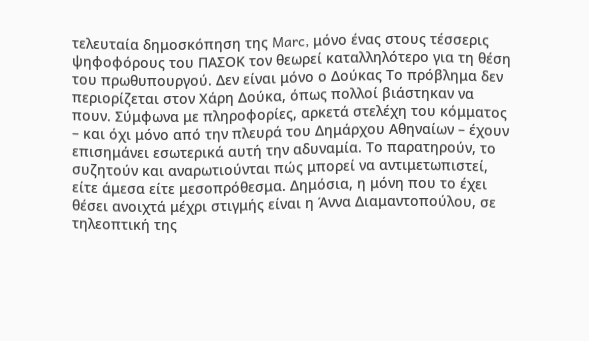τελευταία δημοσκόπηση της Marc, μόνο ένας στους τέσσερις ψηφοφόρους του ΠΑΣΟΚ τον θεωρεί καταλληλότερο για τη θέση του πρωθυπουργού. Δεν είναι μόνο ο Δούκας Το πρόβλημα δεν περιορίζεται στον Χάρη Δούκα, όπως πολλοί βιάστηκαν να πουν. Σύμφωνα με πληροφορίες, αρκετά στελέχη του κόμματος – και όχι μόνο από την πλευρά του Δημάρχου Αθηναίων – έχουν επισημάνει εσωτερικά αυτή την αδυναμία. Το παρατηρούν, το συζητούν και αναρωτιούνται πώς μπορεί να αντιμετωπιστεί, είτε άμεσα είτε μεσοπρόθεσμα. Δημόσια, η μόνη που το έχει θέσει ανοιχτά μέχρι στιγμής είναι η Άννα Διαμαντοπούλου, σε τηλεοπτική της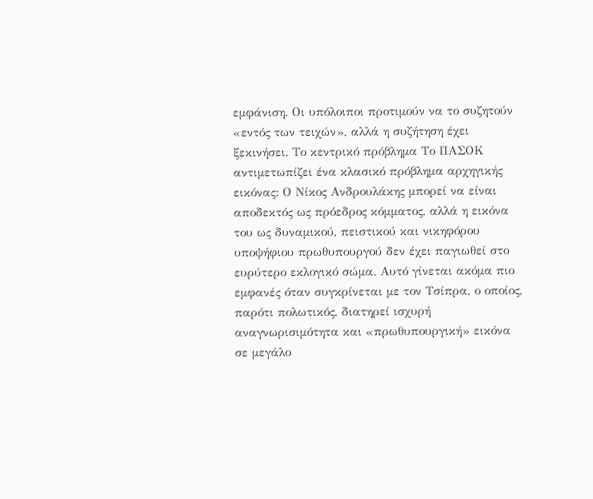εμφάνιση. Οι υπόλοιποι προτιμούν να το συζητούν «εντός των τειχών», αλλά η συζήτηση έχει ξεκινήσει. Το κεντρικό πρόβλημα Το ΠΑΣΟΚ αντιμετωπίζει ένα κλασικό πρόβλημα αρχηγικής εικόνας: Ο Νίκος Ανδρουλάκης μπορεί να είναι αποδεκτός ως πρόεδρος κόμματος, αλλά η εικόνα του ως δυναμικού, πειστικού και νικηφόρου υποψήφιου πρωθυπουργού δεν έχει παγιωθεί στο ευρύτερο εκλογικό σώμα. Αυτό γίνεται ακόμα πιο εμφανές όταν συγκρίνεται με τον Τσίπρα, ο οποίος, παρότι πολωτικός, διατηρεί ισχυρή αναγνωρισιμότητα και «πρωθυπουργική» εικόνα σε μεγάλο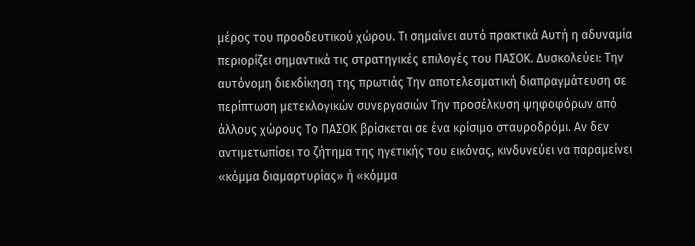μέρος του προοδευτικού χώρου. Τι σημαίνει αυτό πρακτικά Αυτή η αδυναμία περιορίζει σημαντικά τις στρατηγικές επιλογές του ΠΑΣΟΚ. Δυσκολεύει: Την αυτόνομη διεκδίκηση της πρωτιάς Την αποτελεσματική διαπραγμάτευση σε περίπτωση μετεκλογικών συνεργασιών Την προσέλκυση ψηφοφόρων από άλλους χώρους Το ΠΑΣΟΚ βρίσκεται σε ένα κρίσιμο σταυροδρόμι. Αν δεν αντιμετωπίσει το ζήτημα της ηγετικής του εικόνας, κινδυνεύει να παραμείνει «κόμμα διαμαρτυρίας» ή «κόμμα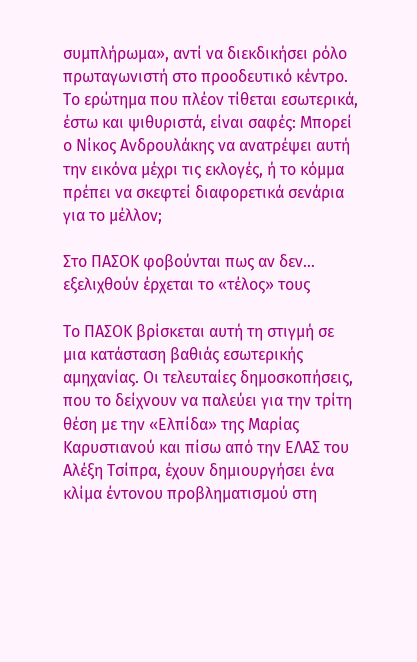συμπλήρωμα», αντί να διεκδικήσει ρόλο πρωταγωνιστή στο προοδευτικό κέντρο. Το ερώτημα που πλέον τίθεται εσωτερικά, έστω και ψιθυριστά, είναι σαφές: Μπορεί ο Νίκος Ανδρουλάκης να ανατρέψει αυτή την εικόνα μέχρι τις εκλογές, ή το κόμμα πρέπει να σκεφτεί διαφορετικά σενάρια για το μέλλον;

Στο ΠΑΣΟΚ φοβούνται πως αν δεν… εξελιχθούν έρχεται το «τέλος» τους

Το ΠΑΣΟΚ βρίσκεται αυτή τη στιγμή σε μια κατάσταση βαθιάς εσωτερικής αμηχανίας. Οι τελευταίες δημοσκοπήσεις, που το δείχνουν να παλεύει για την τρίτη θέση με την «Ελπίδα» της Μαρίας Καρυστιανού και πίσω από την ΕΛΑΣ του Αλέξη Τσίπρα, έχουν δημιουργήσει ένα κλίμα έντονου προβληματισμού στη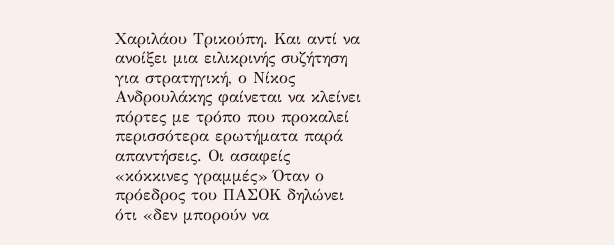Χαριλάου Τρικούπη. Και αντί να ανοίξει μια ειλικρινής συζήτηση για στρατηγική, ο Νίκος Ανδρουλάκης φαίνεται να κλείνει πόρτες με τρόπο που προκαλεί περισσότερα ερωτήματα παρά απαντήσεις. Οι ασαφείς «κόκκινες γραμμές» Όταν ο πρόεδρος του ΠΑΣΟΚ δηλώνει ότι «δεν μπορούν να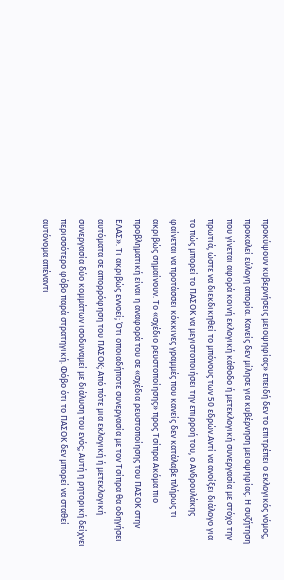προκύψουν κυβερνήσεις μειοψηφίας» επειδή δεν το επιτρέπει ο εκλογικός νόμος, προκαλεί εύλογη απορία. Κανείς δεν μίλησε για κυβέρνηση μειοψηφίας. Η συζήτηση που γίνεται αφορά κοινή εκλογική κάθοδο ή μετεκλογική συνεργασία με στόχο την πρωτιά, ώστε να διεκδικηθεί το μπόνους των 50 εδρών.Αντί να ανοίξει διάλογο για το πώς μπορεί το ΠΑΣΟΚ να μεγιστοποιήσει την επιρροή του, ο Ανδρουλάκης φαίνεται να προτάσσει κόκκινες γραμμές που κανείς δεν κατάλαβε πλήρως τι ακριβώς σημαίνουν. Το «σχέδιο ρευστοποίησης» προς Τσίπρα Ακόμα πιο προβληματική είναι η αναφορά του σε «σχέδια ρευστοποίησης του ΠΑΣΟΚ στην ΕΛΑΣ». Τι ακριβώς εννοεί; Ότι οποιαδήποτε συνεργασία με τον Τσίπρα θα οδηγήσει αυτόματα σε απορρόφηση του ΠΑΣΟΚ; Από πότε μια εκλογική ή μετεκλογική συνεργασία δύο κομμάτων ισοδυναμεί με διάλυση του ενός; Αυτή η ρητορική δείχνει περισσότερο φόβο παρά στρατηγική. Φόβο ότι το ΠΑΣΟΚ δεν μπορεί να σταθεί αυτόνομα απέναντι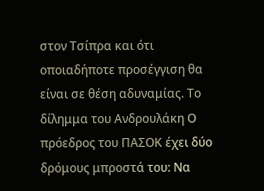στον Τσίπρα και ότι οποιαδήποτε προσέγγιση θα είναι σε θέση αδυναμίας. Το δίλημμα του Ανδρουλάκη Ο πρόεδρος του ΠΑΣΟΚ έχει δύο δρόμους μπροστά του: Να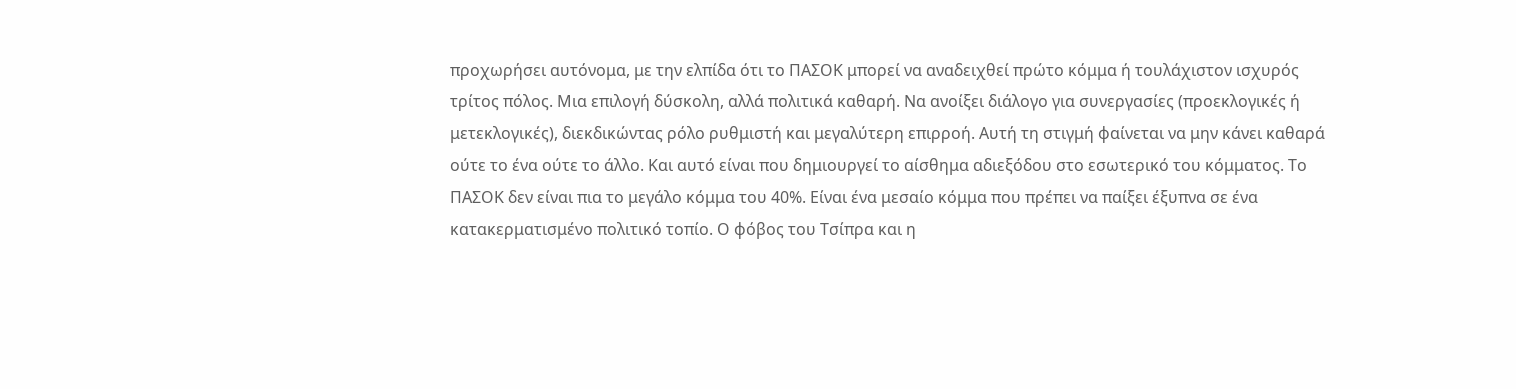προχωρήσει αυτόνομα, με την ελπίδα ότι το ΠΑΣΟΚ μπορεί να αναδειχθεί πρώτο κόμμα ή τουλάχιστον ισχυρός τρίτος πόλος. Μια επιλογή δύσκολη, αλλά πολιτικά καθαρή. Να ανοίξει διάλογο για συνεργασίες (προεκλογικές ή μετεκλογικές), διεκδικώντας ρόλο ρυθμιστή και μεγαλύτερη επιρροή. Αυτή τη στιγμή φαίνεται να μην κάνει καθαρά ούτε το ένα ούτε το άλλο. Και αυτό είναι που δημιουργεί το αίσθημα αδιεξόδου στο εσωτερικό του κόμματος. Το ΠΑΣΟΚ δεν είναι πια το μεγάλο κόμμα του 40%. Είναι ένα μεσαίο κόμμα που πρέπει να παίξει έξυπνα σε ένα κατακερματισμένο πολιτικό τοπίο. Ο φόβος του Τσίπρα και η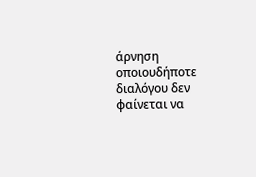άρνηση οποιουδήποτε διαλόγου δεν φαίνεται να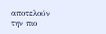αποτελούν την πιο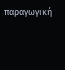παραγωγική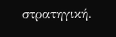στρατηγική.